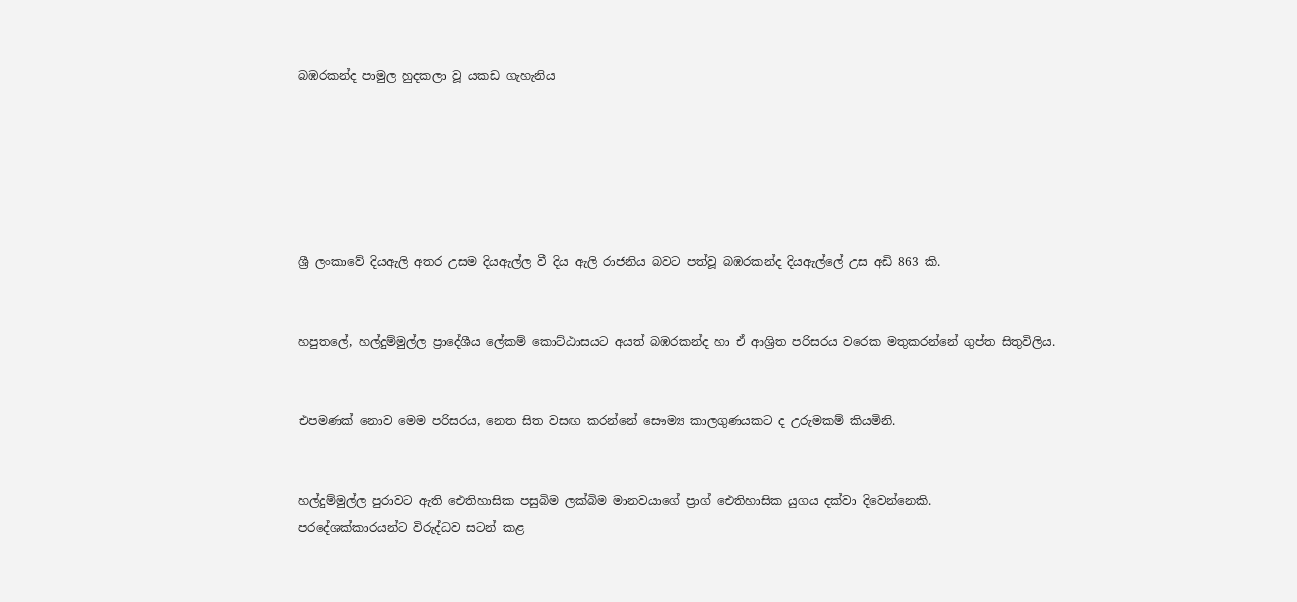බඹරකන්ද පාමුල හුදකලා වූ යකඩ ගැහැනිය






ශ්‍රී ලංකාවේ දියඇලි අතර උසම දියඇල්ල වී දිය ඇලි රාජනිය බවට පත්වූ බඹරකන්ද දියඇල්ලේ උස අඩි 863 කි.


හපුතලේ, හල්දුම්මුල්ල ප්‍රාදේශීය ලේකම් කොට්ඨාසයට අයත් බඹරකන්ද හා ඒ ආශ්‍රිත පරිසරය වරෙක මතුකරන්නේ ගුප්ත සිතුවිලිය.


එපමණක් නොව මෙම පරිසරය, නෙත සිත වසඟ කරන්නේ සෞම්‍ය කාලගුණයකට ද උරුමකම් කියමිනි.


හල්දුම්මුල්ල පුරාවට ඇති ඓතිහාසික පසුබිම ලක්බිම මානවයාගේ ප්‍රාග් ඓතිහාසික යුගය දක්වා දිවෙන්නෙකි.
පරදේශක්කාරයන්ට විරුද්ධව සටන් කළ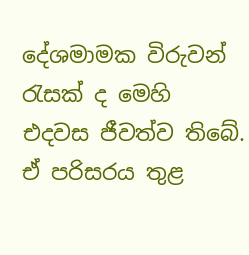දේශමාමක විරුවන් රැසක් ද මෙහි එදවස ජීවත්ව තිබේ. ඒ පරිසරය තුළ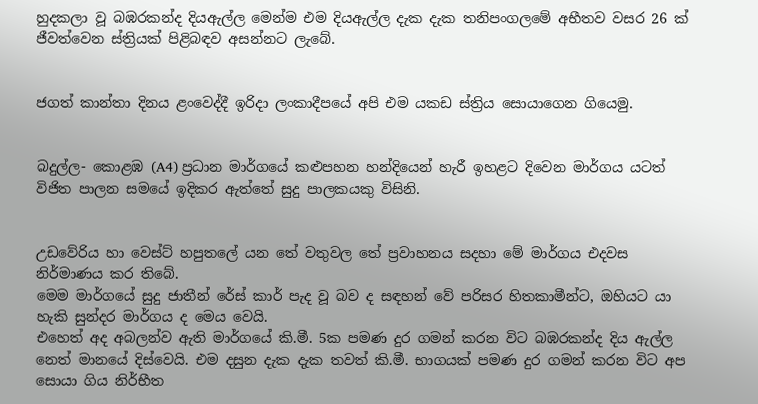හුදකලා වූ බඹරකන්ද දියඇල්ල මෙන්ම එම දියඇල්ල දැක දැක තනිපංගලමේ අභීතව වසර 26 ක් ජීවත්වෙන ස්ත්‍රියක් පිළිබඳව අසන්නට ලැබේ.


ජගත් කාන්තා දිනය ළංවෙද්දී ඉරිදා ලංකාදීපයේ අපි එම යකඩ ස්ත්‍රිය සොයාගෙන ගියෙමු.


බදුල්ල- කොළඹ (A4) ප්‍රධාන මාර්ගයේ කළුපහන හන්දියෙන් හැරී ඉහළට දිවෙන මාර්ගය යටත් විජිත පාලන සමයේ ඉදිකර ඇත්තේ සුදු පාලකයකු විසිනි.


උඩවේරිය හා වෙස්ට් හපුතලේ යන තේ වතුවල තේ ප්‍රවාහනය සදහා මේ මාර්ගය එදවස නිර්මාණය කර තිබේ.
මෙම මාර්ගයේ සුදු ජාතීන් රේස් කාර් පැද වූ බව ද සඳහන් වේ පරිසර හිතකාමීන්ට, ඔහියට යා හැකි සුන්දර මාර්ගය ද මෙය වෙයි.
එහෙත් අද අබලන්ව ඇති මාර්ගයේ කි.මී. 5ක පමණ දුර ගමන් කරන විට බඹරකන්ද දිය ඇල්ල නෙත් මානයේ දිස්වෙයි. එම දසුන දැක දැක තවත් කි.මී. භාගයක් පමණ දුර ගමන් කරන විට අප සොයා ගිය නිර්භීත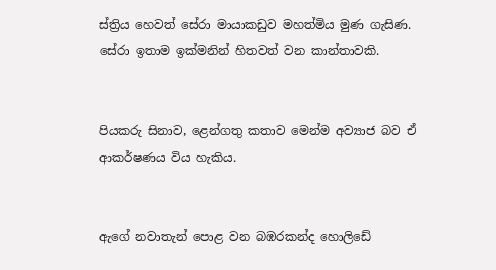ස්ත්‍රිය හෙවත් සේරා මායාකඩුව මහත්මිය මුණ ගැසිණ.
සේරා ඉතාම ඉක්මනින් හිතවත් වන කාන්තාවකි.


පියකරු සිනාව, ළෙන්ගතු කතාව මෙන්ම අව්‍යාජ බව ඒ ආකර්ෂණය විය හැකිය.


ඇගේ නවාතැන් පොළ වන බඹරකන්ද හොලිඩේ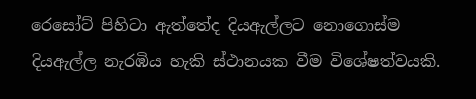රෙසෝට් පිහිටා ඇත්තේද දියඇල්ලට නොගොස්ම දියඇල්ල නැරඹිය හැකි ස්ථානයක වීම විශේෂත්වයකි.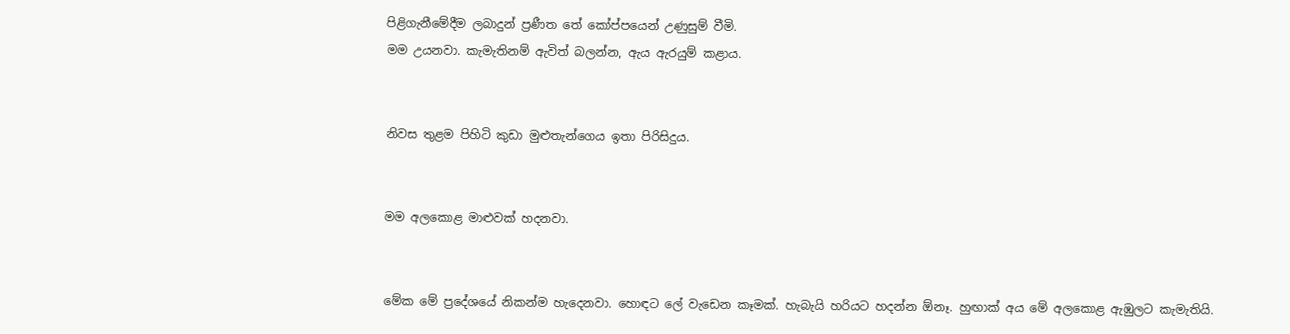පිළිගැනීමේදීම ලබාදුන් ප්‍රණීත තේ කෝප්පයෙන් උණුසුම් වීමි.
මම උයනවා. කැමැතිනම් ඇවිත් බලන්න, ඇය ඇරයුම් කළාය.


නිවස තුළම පිහිටි කුඩා මුළුතැන්ගෙය ඉතා පිරිසිදුය.


මම අලකොළ මාළුවක් හදනවා.


මේක මේ ප්‍රදේශයේ නිකන්ම හැදෙනවා. හොඳට ලේ වැඩෙන කෑමක්. හැබැයි හරියට හදන්න ඕනෑ. හුඟාක් අය මේ අලකොළ ඇඹුලට කැමැතියි.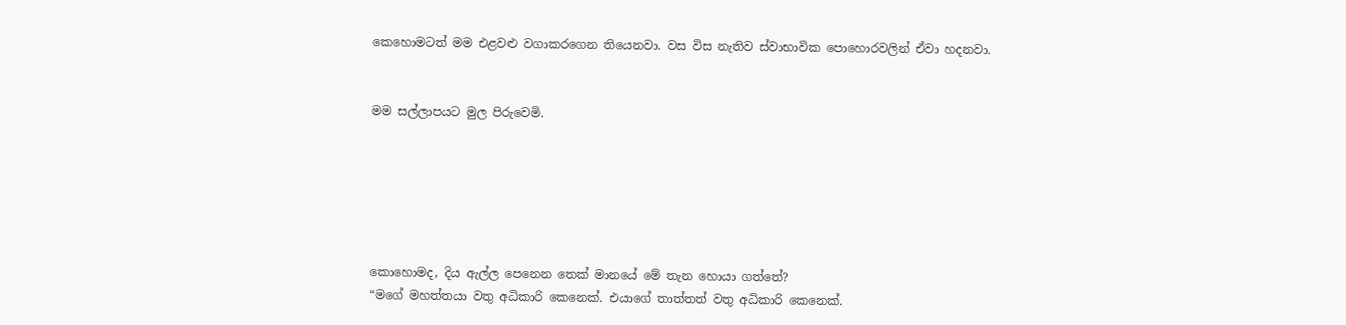කෙහොමටත් මම එළවළු වගාකරගෙන තියෙනවා. වස විස නැතිව ස්වාභාවික පොහොරවලින් ඒවා හදනවා.


මම සල්ලාපයට මුල පිරුවෙමි.






කොහොමද, දිය ඇල්ල පෙනෙන තෙක් මානයේ මේ තැන හොයා ගත්තේ?
“මගේ මහත්තයා වතු අධිකාරි කෙනෙක්. එයාගේ තාත්තත් වතු අධිකාරි කෙනෙක්.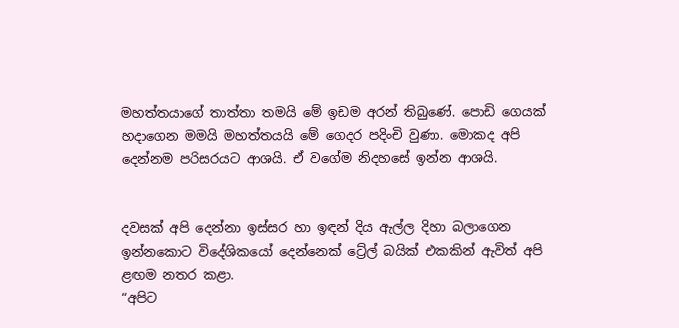මහත්තයාගේ තාත්තා තමයි මේ ඉඩම අරන් තිබුණේ. පොඩි ගෙයක් හදාගෙන මමයි මහත්තයයි මේ ගෙදර පදිංචි වුණා. මොකද අපි දෙන්නම පරිසරයට ආශයි. ඒ වගේම නිදහසේ ඉන්න ආශයි.


දවසක් අපි දෙන්නා ඉස්සර හා ඉඳන් දිය ඇල්ල දිහා බලාගෙන ඉන්නකොට විදේශිකයෝ දෙන්නෙක් ට්‍රේල් බයික් එකකින් ඇවිත් අපි ළඟම නතර කළා.
“අපිට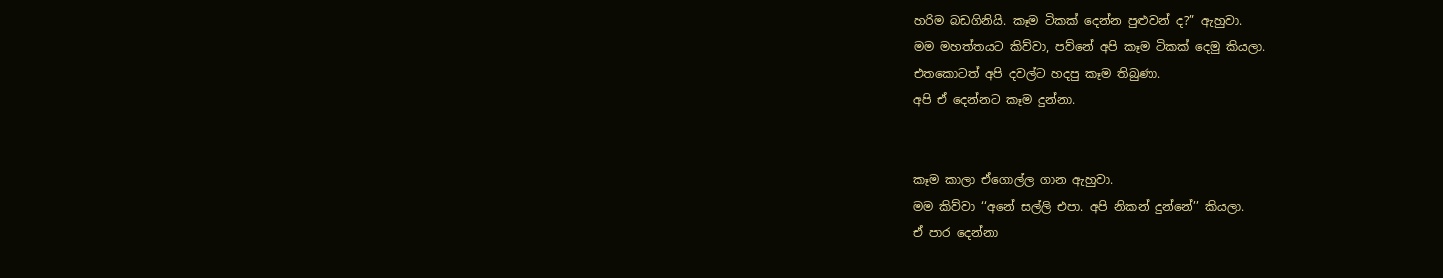හරිම බඩගිනියි. කෑම ටිකක් දෙන්න පුළුවන් ද?” ඇහුවා.
මම මහත්තයට කිව්වා, පව්නේ අපි කෑම ටිකක් දෙමු කියලා.
එතකොටත් අපි දවල්ට හදපු කෑම තිබුණා.
අපි ඒ දෙන්නට කෑම දුන්නා.


කෑම කාලා ඒගොල්ල ගාන ඇහුවා.
මම කිව්වා ‘‘අනේ සල්ලි එපා. අපි නිකන් දුන්නේ’’ කියලා.
ඒ පාර දෙන්නා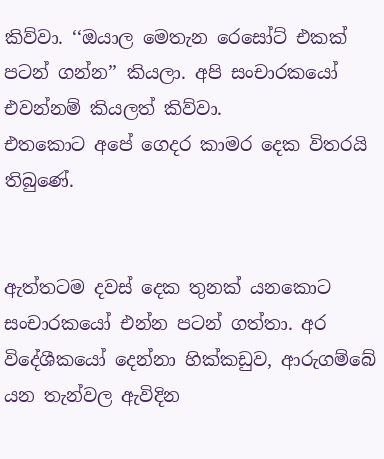කිව්වා. ‘‘ඔයාල මෙතැන රෙසෝට් එකක් පටන් ගන්න’’ කියලා. අපි සංචාරකයෝ එවන්නම් කියලත් කිව්වා.
එතකොට අපේ ගෙදර කාමර දෙක විතරයි තිබුණේ.


ඇත්තටම දවස් දෙක තුනක් යනකොට සංචාරකයෝ එන්න පටන් ගත්තා. අර විදේශීකයෝ දෙන්නා හික්කඩුව, ආරුගම්බේ යන තැන්වල ඇවිදින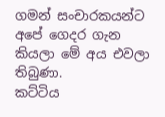ගමන් සංචාරකයන්ට අපේ ගෙදර ගැන කියලා මේ අය එවලා තිබුණා.
කට්ටිය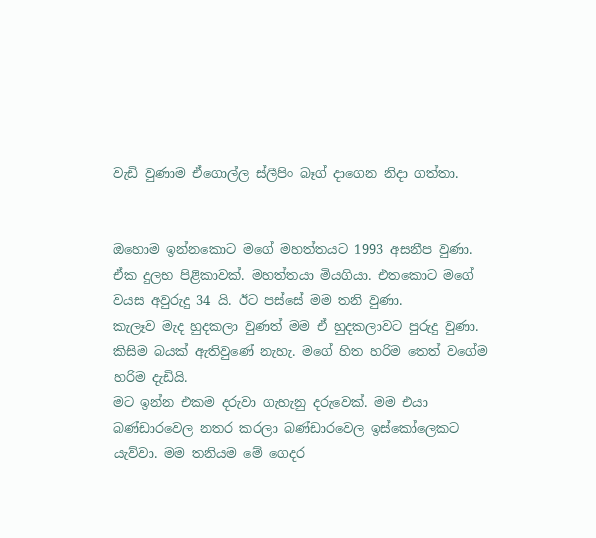වැඩි වුණාම ඒගොල්ල ස්ලීපිං බෑග් දාගෙන නිදා ගත්තා.


ඔහොම ඉන්නකොට මගේ මහත්තයට 1993 අසනීප වුණා. ඒක දුලභ පිළිකාවක්. මහත්තයා මියගියා. එතකොට මගේ වයස අවුරුදු 34 යි. ඊට පස්සේ මම තනි වුණා.
කැලෑව මැද හුදකලා වුණත් මම ඒ හුදකලාවට පුරුදු වුණා. කිසිම බයක් ඇතිවුණේ නැහැ. මගේ හිත හරිම තෙත් වගේම හරිම දැඩියි.
මට ඉන්න එකම දරුවා ගැහැනු දරුවෙක්. මම එයා බණ්ඩාරවෙල නතර කරලා බණ්ඩාරවෙල ඉස්කෝලෙකට යැව්වා. මම තනියම මේ ගෙදර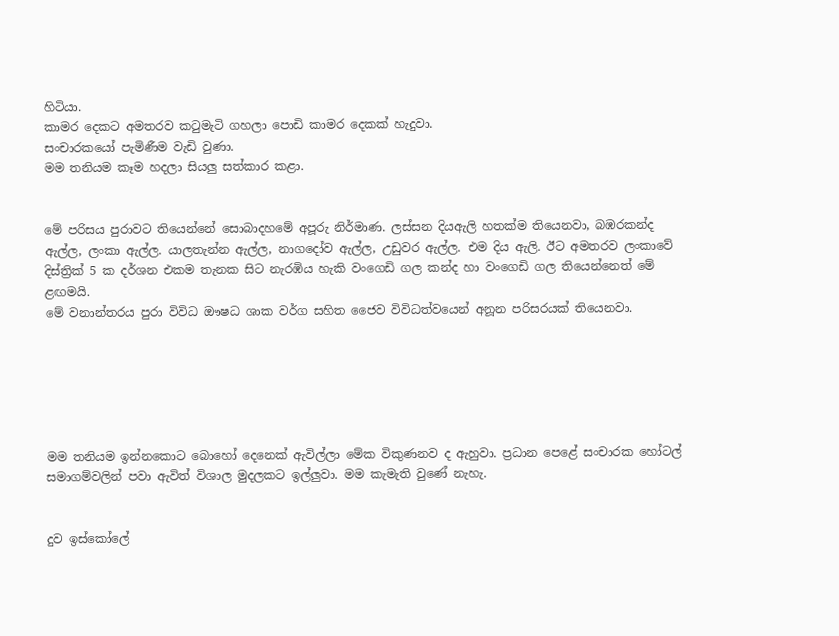හිටියා.
කාමර දෙකට අමතරව කටුමැටි ගහලා පොඩි කාමර දෙකක් හැදුවා.
සංචාරකයෝ පැමිණීම වැඩි වුණා.
මම තනියම කෑම හදලා සියලු සත්කාර කළා.


මේ පරිසය පුරාවට තියෙන්නේ සොබාදහමේ අපූරු නිර්මාණ. ලස්සන දියඇලි හතක්ම තියෙනවා, බඹරකන්ද ඇල්ල, ලංකා ඇල්ල. යාලතැන්න ඇල්ල, නාගදෝව ඇල්ල, උඩුවර ඇල්ල. එම දිය ඇලි. ඊට අමතරව ලංකාවේ දිස්ත්‍රික් 5 ක දර්ශන එකම තැනක සිට නැරඹිය හැකි වංගෙඩි ගල කන්ද හා වංගෙඩි ගල තියෙන්නෙත් මේ ළඟමයි.
මේ වනාන්තරය පුරා විවිධ ඖෂධ ශාක වර්ග සහිත ජෛව විවිධත්වයෙන් අනූන පරිසරයක් තියෙනවා.






මම තනියම ඉන්නකොට බොහෝ දෙනෙක් ඇවිල්ලා මේක විකුණනව ද ඇහුවා. ප්‍රධාන පෙළේ සංචාරක හෝටල් සමාගම්වලින් පවා ඇවිත් විශාල මුදලකට ඉල්ලුවා. මම කැමැති වුණේ නැහැ.


දුව ඉස්කෝලේ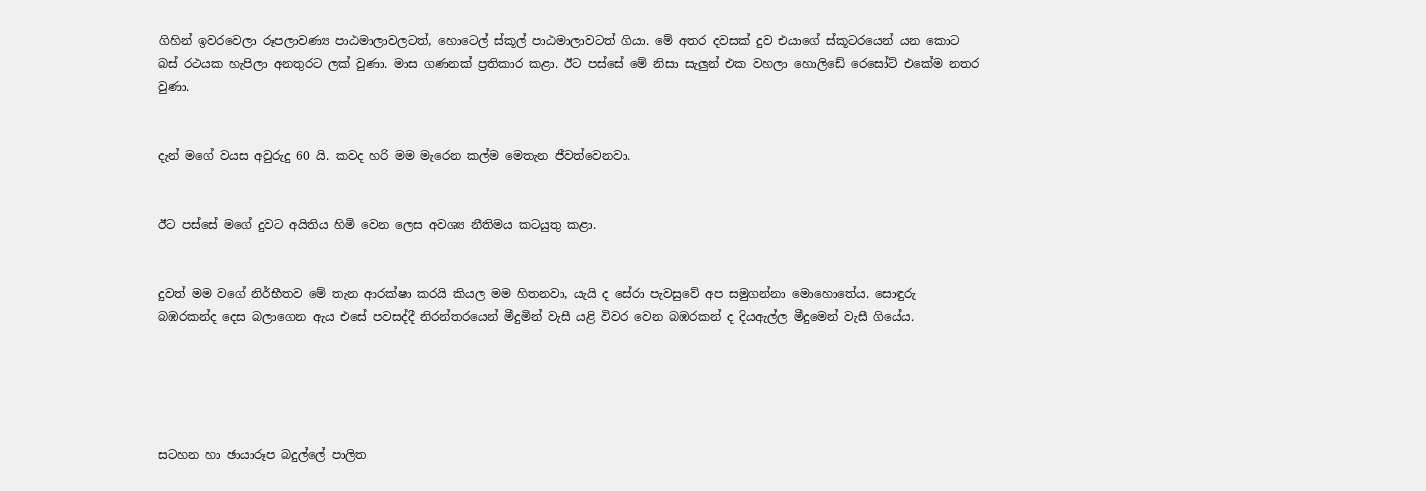ගිහින් ඉවරවෙලා රූපලාවණ්‍ය පාඨමාලාවලටත්, හොටෙල් ස්කූල් පාඨමාලාවටත් ගියා. මේ අතර දවසක් දුව එයාගේ ස්කූටරයෙන් යන කොට බස් රථයක හැපිලා අනතුරට ලක් වුණා. මාස ගණනක් ප්‍රතිකාර කළා. ඊට පස්සේ මේ නිසා සැලුන් එක වහලා හොලිඩේ රෙසෝට් එකේම නතර වුණා.


දැන් මගේ වයස අවුරුදු 60 යි. කවද හරි මම මැරෙන කල්ම මෙතැන ජීවත්වෙනවා.


ඊට පස්සේ මගේ දුවට අයිතිය හිමි වෙන ලෙස අවශ්‍ය නීතිමය කටයුතු කළා.


දුවත් මම වගේ නිර්භීතව මේ තැන ආරක්ෂා කරයි කියල මම හිතනවා, යැයි ද සේරා පැවසුවේ අප සමුගන්නා මොහොතේය. සොඳුරු බඹරකන්ද දෙස බලාගෙන ඇය එසේ පවසද්දී නිරන්තරයෙන් මීදුමින් වැසී යළි විවර වෙන බඹරකන් ද දියඇල්ල මීදුමෙන් වැසී ගියේය.





සටහන හා ඡායාරූප බදුල්ලේ පාලිත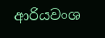ආරියවංශ